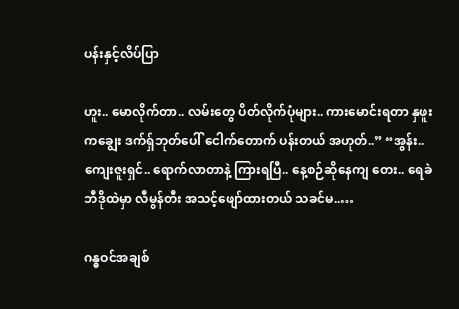ပန်းနှင့်လိပ်ပြာ

ဟူး.. မောလိုက်တာ.. လမ်းတွေ ပိတ်လိုက်ပုံများ.. ကားမောင်းရတာ နှဖူးကချွေး ဒက်ရ်ှဘုတ်ပေါ် ငေါက်တောက် ပန်းတယ် အဟုတ်..” “အွန်း.. ကျေးဇူးရှင်.. ရောက်လာတာနဲ့ ကြားရပြီ.. နေ့စဉ်ဆိုနေကျ တေး.. ရေခဲဘီဒိုထဲမှာ လီမွန်တီး အသင့်ဖျော်ထားတယ် သခင်မ..…

ဂန္ဓဝင်အချစ်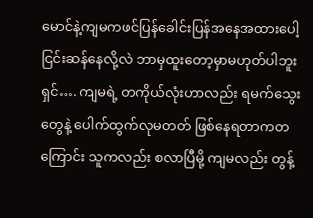မောင်နဲ့ကျမကဖင်ပြန်ခေါင်းပြန်အနေအထားပေါ့ ငြင်းဆန်နေလို့လဲ ဘာမှထူးတော့မှာမဟုတ်ပါဘူး ရှင်…. ကျမရဲ့ တကိုယ်လုံးဟာလည်း ရမက်သွေးတွေနဲ့ ပေါက်ထွက်လုမတတ် ဖြစ်နေရတာကတကြောင်း သူကလည်း စလာပြီမို့ ကျမလည်း တွန့်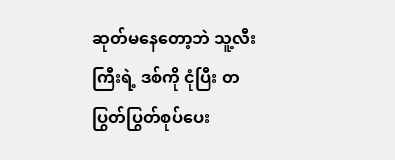ဆုတ်မနေတော့ဘဲ သူ့လီးကြီးရဲ့ ဒစ်ကို ငုံပြီး တပြွတ်ပြွတ်စုပ်ပေး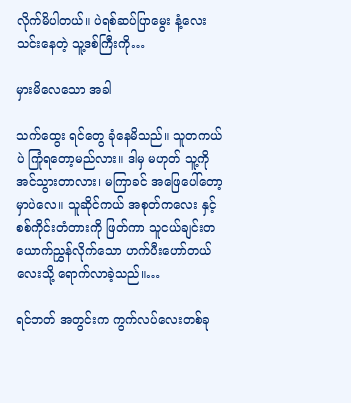လိုက်မိပါတယ်။ ပဲရစ်ဆပ်ပြာမွေး နံ့လေးသင်းနေတဲ့ သူ့ဒစ်ကြီးကို…

မှားမိလေသော အခါ

သက်ထွေး ရင်တွေ ခုံနေမိသည်။ သူတကယ်ပဲ ကြုံရတော့မည်လား။ ဒါမှ မဟုတ် သူ့ကို အင်သွားတာလား၊ မကြာခင် အဖြေပေါ်တော့မှာပဲလေ။ သူဆိုင်ကယ် အစုတ်ကလေး နှင့် စစ်ကိုင်းတံတားကို ဖြတ်ကာ သူငယ်ချင်းတယောက်ညွှန်လိုက်သော ဟက်ပီးဟော်တယ် လေးသို့ ရောက်လာခဲ့သည်။…

ရင်ဘတ် အတွင်းက ကွက်လပ်လေးတစ်ခု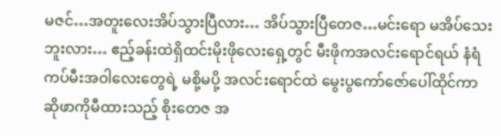မဇင်…အတူးလေးအိပ်သွားပြီလား… အိပ်သွားပြီတေဇ…မင်းရော မအိပ်သေးဘူးလား… ဧည့်ခန်းထဲရှိထင်းမိုးဖိုလေးရှေ့တွင် မီးဖိုကအလင်းရောင်ရယ် နံရံကပ်မီးအဝါလေးတွေရဲ့ မစို့မပို့ အလင်းရောင်ထဲ မွေးပွကော်ဇော်ပေါ်ထိုင်ကာ ဆိုဖာကိုမီထားသည့် စိုးတေဇ အ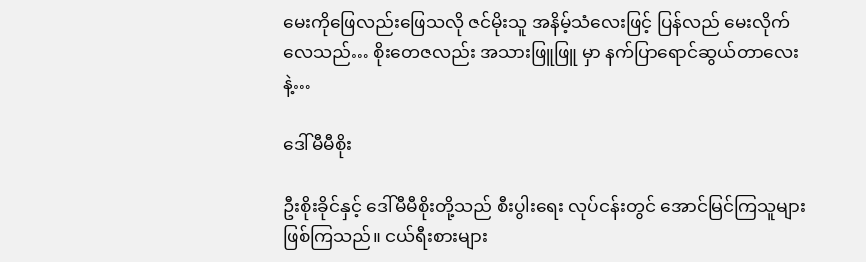မေးကိုဖြေလည်းဖြေသလို ဇင်မိုးသူ အနိမ့်သံလေးဖြင့် ပြန်လည် မေးလိုက်လေသည်… စိုးတေဇလည်း အသားဖြူဖြူ မှာ နက်ပြာရောင်ဆွယ်တာလေးနဲ့…

ဒေါ်မီမီစိုး

ဦးစိုးခိုင်နှင့် ဒေါ်မီမီစိုးတို့သည် စီးပွါးရေး လုပ်ငန်းတွင် အောင်မြင်ကြသူများ ဖြစ်ကြသည်။ ငယ်ရီးစားများ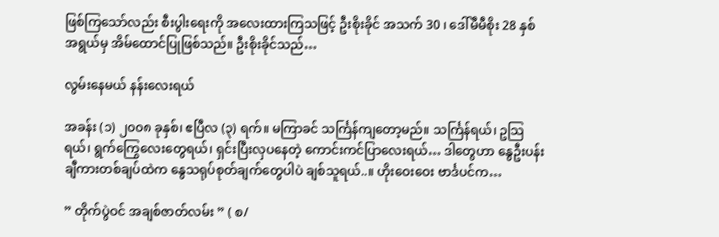ဖြစ်ကြသော်လည်း စီးပွါးရေးကို အလေးထားကြသဖြင့် ဦးစိုးခိုင် အသက် 30 ၊ ဒေါ်မီမီစိုး 28 နှစ် အရွယ်မှ အိမ်ထောင်ပြုဖြစ်သည်။ ဦးစိုးခိုင်သည်…

လွမ်းနေမယ် နန်းလေးရယ်

အခန်း (၁) ၂၀၀၈ ခုနှစ်၊ ဧပြီလ (၃) ရက်။ မကြာခင် သင်္ကြန်ကျတော့မည်။ သင်္ကြန်ရယ်၊ ဥသြရယ်၊ ရွက်ကြွေလေးတွေရယ်၊ ရှင်းပြီးလှပနေတဲ့ ကောင်းကင်ပြာလေးရယ်… ဒါတွေဟာ နွေဦးပန်းချီကားတစ်ချပ်ထဲက နွေသရုပ်စုတ်ချက်တွေပါပဲ ချစ်သူရယ်..။ ဟိုးဝေးဝေး ဗာင်္ဒပင်က…

” တိုက်ပွဲဝင် အချစ်ဇာတ်လမ်း ” ( စ/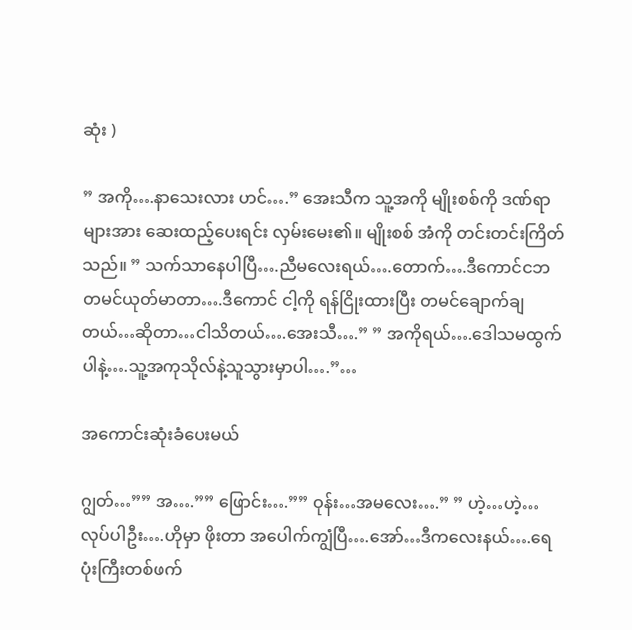ဆုံး )

” အကို….နာသေးလား ဟင်….” အေးသီက သူ့အကို မျိုးစစ်ကို ဒဏ်ရာများအား ဆေးထည့်ပေးရင်း လှမ်းမေး၏။ မျိုးစစ် အံကို တင်းတင်းကြိတ်သည်။ ” သက်သာနေပါပြီ….ညီမလေးရယ်….တောက်….ဒီကောင်ငဘ တမင်ယုတ်မာတာ….ဒီကောင် ငါ့ကို ရန်ငြိုးထားပြီး တမင်ချောက်ချတယ်…ဆိုတာ…ငါသိတယ်….အေးသီ….” ” အကိုရယ်….ဒေါသမထွက်ပါနဲ့….သူ့အကုသိုလ်နဲ့သူသွားမှာပါ….”…

အကောင်းဆုံးခံပေးမယ်

ဂျွတ်…”” အ….”” ဖြောင်း….”” ဝုန်း…အမလေး….” ” ဟဲ့…ဟဲ့…လုပ်ပါဦး….ဟိုမှာ ဖိုးတာ အပေါက်ကျွံပြီ….အော်…ဒီကလေးနယ်….ရေပုံးကြီးတစ်ဖက်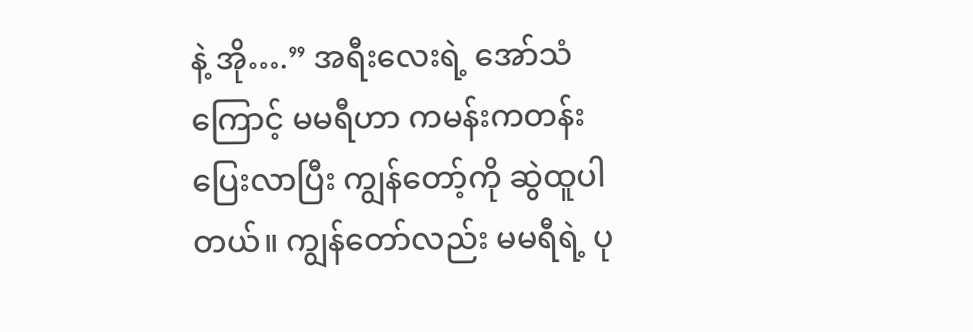နဲ့ အို….” အရီးလေးရဲ့ အော်သံကြောင့် မမရီဟာ ကမန်းကတန်းပြေးလာပြီး ကျွန်တော့်ကို ဆွဲထူပါတယ်။ ကျွန်တော်လည်း မမရီရဲ့ ပု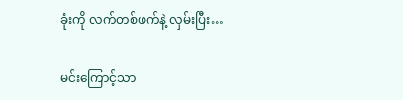ခုံးကို လက်တစ်ဖက်နဲ့ လှမ်းပြီး…

မင်းကြောင့်သာ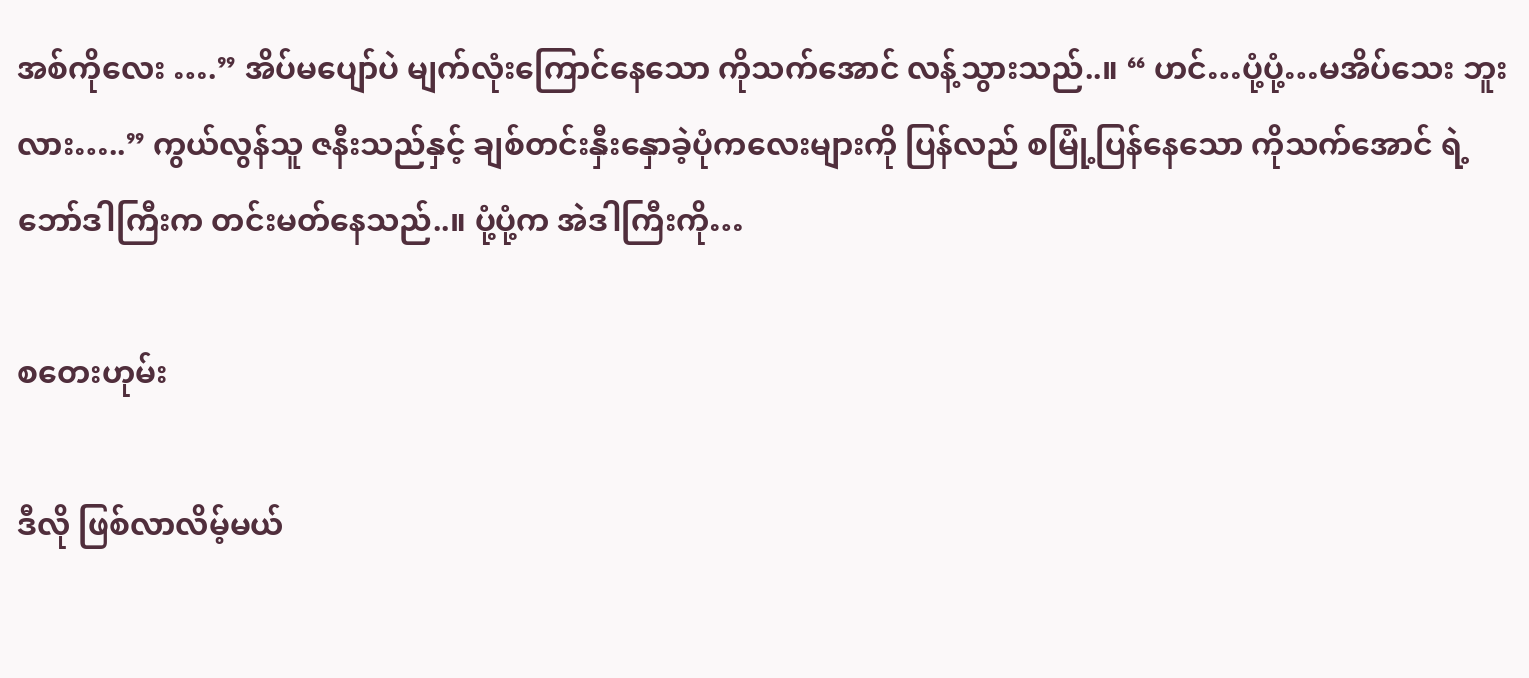အစ်ကိုလေး ….” အိပ်မပျော်ပဲ မျက်လုံးကြောင်နေသော ကိုသက်အောင် လန့်သွားသည်..။ “ ဟင်…ပုံ့ပုံ့…မအိပ်သေး ဘူးလား…..” ကွယ်လွန်သူ ဇနီးသည်နှင့် ချစ်တင်းနှီးနှောခဲ့ပုံကလေးများကို ပြန်လည် စမြုံ့ပြန်နေသော ကိုသက်အောင် ရဲ့ ဘော်ဒါကြီးက တင်းမတ်နေသည်..။ ပုံ့ပုံ့က အဲဒါကြီးကို…

စတေးဟုမ်း

ဒီလို ဖြစ်လာလိမ့်မယ်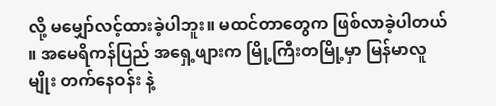လို့ မမျှော်လင့်ထားခဲ့ပါဘူး။ မထင်တာတွေက ဖြစ်လာခဲ့ပါတယ် ။ အမေရိကန်ပြည် အရှေ့ဖျားက မြို့ကြီးတမြို့မှာ မြန်မာလူမျိုး တက်နေဝန်း နဲ့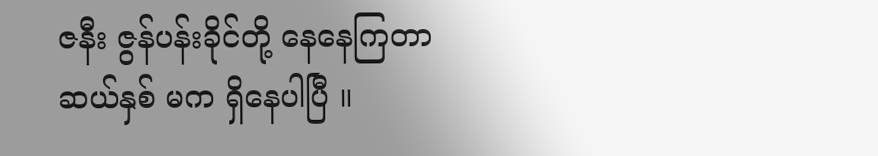ဇနီး ဇွန်ပန်းခိုင်တို့ နေနေကြတာ ဆယ်နှစ် မက ရှိနေပါပြီ ။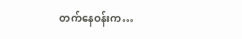တက်နေဝန်းက…